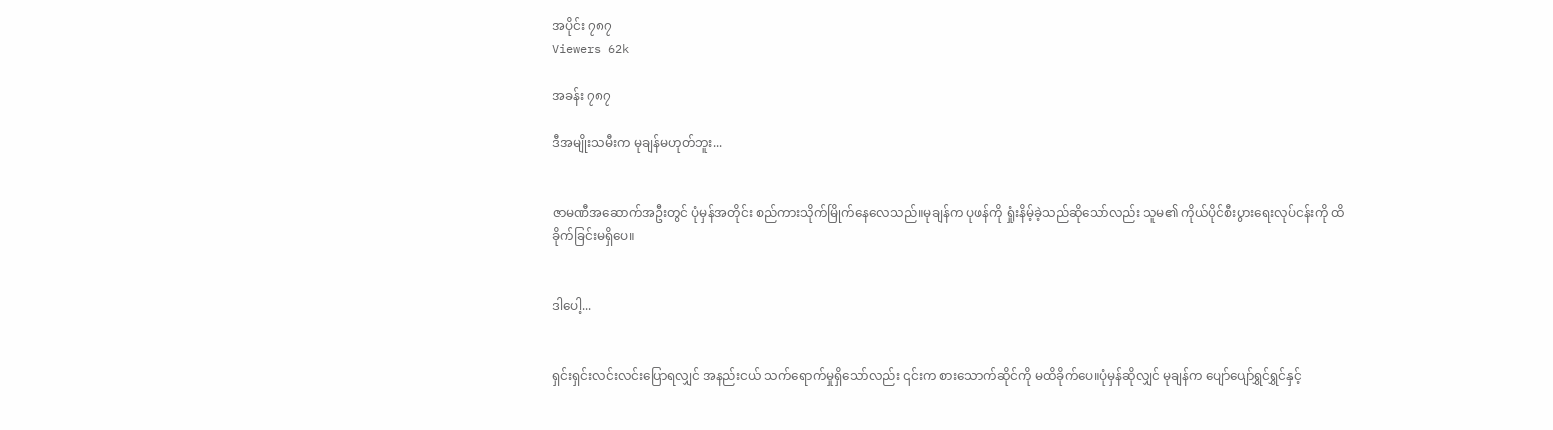အပိုင်း ၇၈၇
Viewers 62k

အခန်း ၇၈၇

ဒီအမျိုးသမီးက မုချန်မဟုတ်ဘူး...


ဇာမဏီအဆောက်အဦးတွင် ပုံမှန်အတိုင်း စည်ကားသိုက်မြိုက်နေလေသည်။မုချန်က ပုဖန်ကို ရှုံးနိမ့်ခဲ့သည်ဆိုသော်လည်း သူမ၏ ကိုယ်ပိုင်စီးပွားရေးလုပ်ငန်းကို ထိခိုက်ခြင်းမရှိပေ။


ဒါပေါ့...


ရှင်းရှင်းလင်းလင်းပြောရလျှင် အနည်းငယ် သက်ရောက်မှုရှိသော်လည်း ၎င်းက စားသောက်ဆိုင်ကို မထိခိုက်ပေ။ပုံမှန်ဆိုလျှင် မုချန်က ပျော်ပျော်ရွှင်ရွှင်နှင့်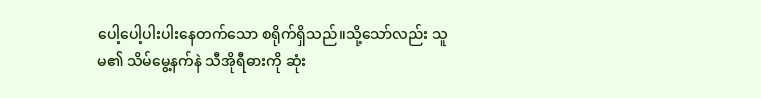ပေါ့ပေါ့ပါးပါးနေတက်သော စရိုက်ရှိသည်။သို့သော်လည်း သူမ၏ သိမ်မွေ့နက်နဲ သီအိုရီဓားကို ဆုံး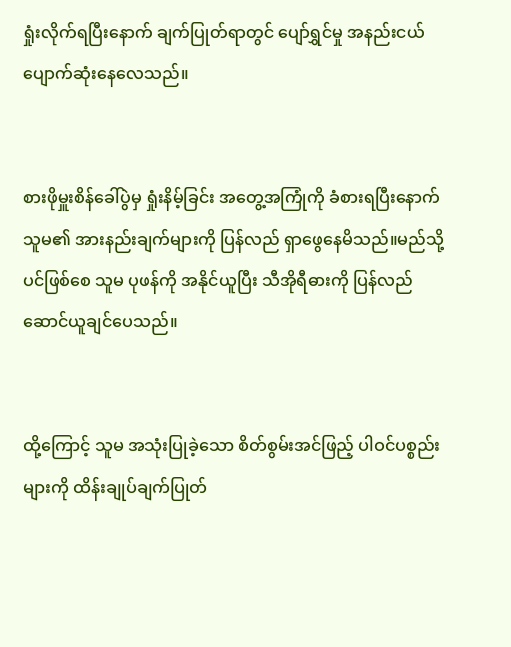ရှုံးလိုက်ရပြီးနောက် ချက်ပြုတ်ရာတွင် ပျော်ရွှင်မှု အနည်းငယ်ပျောက်ဆုံးနေလေသည်။


စားဖိုမှူးစိန်ခေါ်ပွဲမှ ရှုံးနိမ့်ခြင်း အတွေ့အကြုံကို ခံစားရပြီးနောက် သူမ၏ အားနည်းချက်များကို ပြန်လည် ရှာဖွေနေမိသည်။မည်သို့ပင်ဖြစ်စေ သူမ ပုဖန်ကို အနိုင်ယူပြီး သီအိုရီဓားကို ပြန်လည်ဆောင်ယူချင်ပေသည်။


ထို့ကြောင့် သူမ အသုံးပြုခဲ့သော စိတ်စွမ်းအင်ဖြည့် ပါဝင်ပစ္စည်းများကို ထိန်းချုပ်ချက်ပြုတ်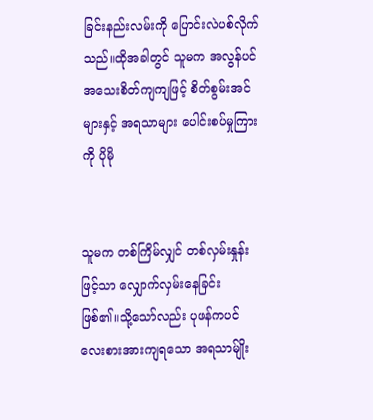ခြင်းနည်းလမ်းကို ပြောင်းလဲပစ်လိုက်သည်။ထိုအခါတွင် သူမက အလွန်ပင် အသေးစိတ်ကျကျဖြင့် စိတ်စွမ်းအင်များနှင့် အရသာများ ပေါင်းစပ်မှုကြားကို ပိုမို


သူမက တစ်ကြိမ်လျှင် တစ်လှမ်းနှုန်းဖြင့်သာ လျှောက်လှမ်းနေခြင်းဖြစ်၏။သို့သော်လည်း ပုဖန်ကပင် လေးစားအားကျရသော အရသာမ်ျိုး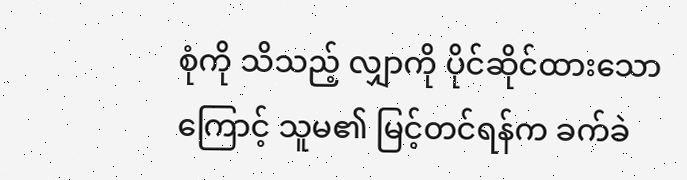စုံကို သိသည့် လျှာကို ပိုင်ဆိုင်ထားသောကြောင့် သူမ၏ မြင့်တင်ရန်က ခက်ခဲ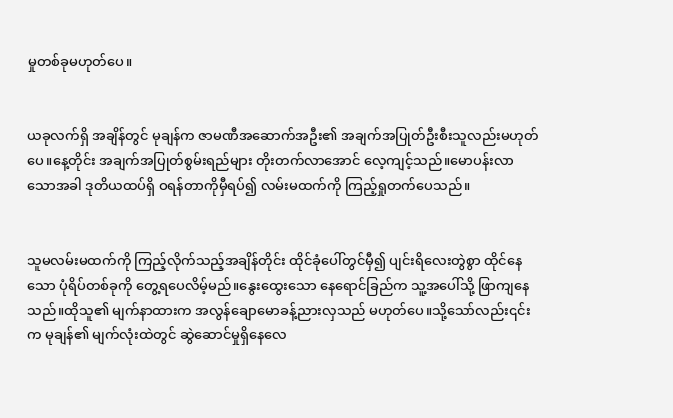မှုတစ်ခုမဟုတ်ပေ။


ယခုလက်ရှိ အချိန်တွင် မုချန်က ဇာမဏီအဆောက်အဦး၏ အချက်အပြုတ်ဦးစီးသူလည်းမဟုတ်ပေ။နေ့တိုင်း အချက်အပြုတ်စွမ်းရည်များ တိုးတက်လာအောင် လေ့ကျင့်သည်။မောပန်းလာသောအခါ ဒုတိယထပ်ရှိ ဝရန်တာကိုမှီရပ်၍ လမ်းမထက်ကို ကြည့်ရှုတက်ပေသည်။


သူမလမ်းမထက်ကို ကြည့်လိုက်သည့်အချိန်တိုင်း ထိုင်ခုံပေါ်တွင်မှီ၍ ပျင်းရိလေးတွဲစွာ ထိုင်နေသော ပုံရိပ်တစ်ခုကို တွေ့ရပေလိမ့်မည်။နွေးထွေးသော နေရောင်ခြည်က သူ့အပေါ်သို့ ဖြာကျနေသည်။ထိုသူ၏ မျက်နာထားက အလွန်ချောမောခန့်ညားလှသည် မဟုတ်ပေ။သို့သော်လည်း၎င်းက မုချန်၏ မျက်လုံးထဲတွင် ဆွဲဆောင်မှုရှိနေလေ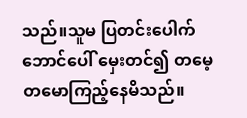သည်။သူမ ပြတင်းပေါက်ဘောင်ပေါ် မှေးတင်၍ တမေ့တမောကြည့်နေမိသည်။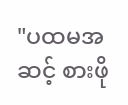"ပထမအဆင့် စားဖို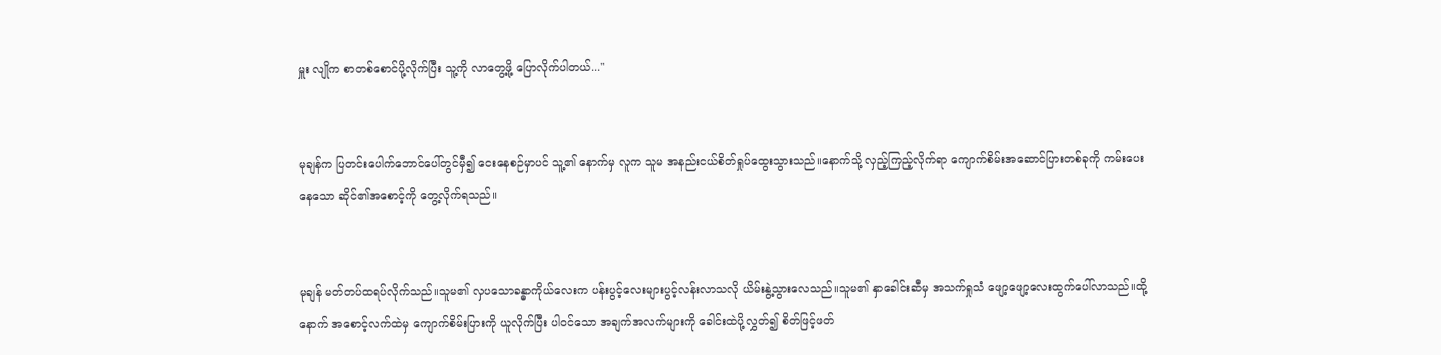မှူး လျိုက စာတစ်စောင်ပို့လိုက်ပြီး သူ့ကို လာတွေ့ဖို့ ပြောလိုက်ပါတယ်..."


မုချန်က ပြတင်းပေါက်ဘောင်ပေါ်တွင်မှီ၍ ငေးနေစဉ်မှာပင် သူ့၏ နောက်မှ လူက သူမ အနည်းငယ်စိတ်ရှုပ်ထွေးသွားသည်။နောက်သို့ လှည့်ကြည့်လိုက်ရာ ကျောက်စိမ်းအဆောင်ပြားတစ်ခုကို ကမ်းပေးနေသော ဆိုင်၏အစောင့်ကို တွေ့လိုက်ရသည်။


မုချန် မတ်တပ်ထရပ်လိုက်သည်။သူမ၏ လှပသောခန္ဓာကိုယ်လေးက ပန်းပွင့်လေးများပွင့်လန်းလာသလို ယိမ်းနွဲ့သွားလေသည်။သူမ၏ နှာခေါင်းဆီမှ အသက်ရှုသံ ဖျော့ဖျော့လေးထွက်ပေါ်လာသည်။ထို့နောက် အစောင့်လက်ထဲမှ ကျောက်စိမ်းပြားကို ယူလိုက်ပြီး ပါဝင်သော အချက်အလက်များကို ခေါင်းထဲပို့လွှတ်၍ စိတ်ဖြင့်ဖတ်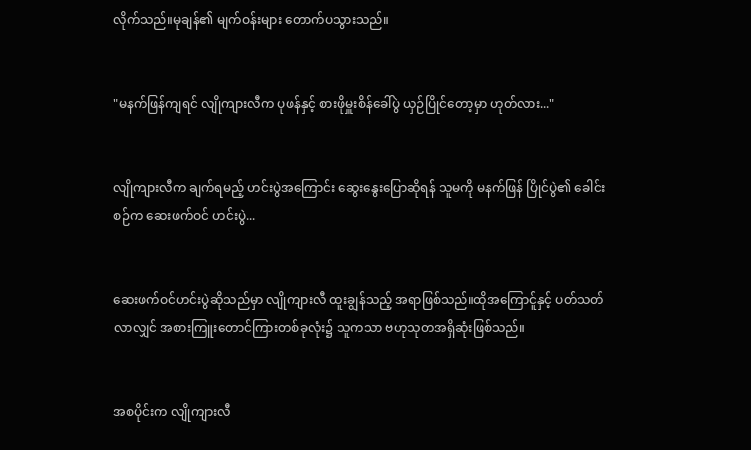လိုက်သည်။မုချန်၏ မျက်ဝန်းများ တောက်ပသွားသည်။


"မနက်ဖြန်ကျရင် လျိုကျားလီက ပုဖန်နှင့် စားဖိုမှူးစိန်ခေါ်ပွဲ ယှဉ်ပြိုင်တော့မှာ ဟုတ်လား..."


လျိုကျားလီက ချက်ရမည့် ဟင်းပွဲအကြောင်း ဆွေးနွေးပြောဆိုရန် သူမကို မနက်ဖြန် ပြိုင်ပွဲ၏ ခေါင်းစဉ်က ဆေးဖက်ဝင် ဟင်းပွဲ...


ဆေးဖက်ဝင်ဟင်းပွဲဆိုသည်မှာ လျိုကျားလီ ထူးချွန်သည့် အရာဖြစ်သည်။ထိုအကြောင်ူနှင့် ပတ်သတ်လာလျှင် အစားကြူးတောင်ကြားတစ်ခုလုံး၌ သူကသာ ဗဟုသုတအရှိဆုံးဖြစ်သည်။


အစပိုင်းက လျိုကျားလီ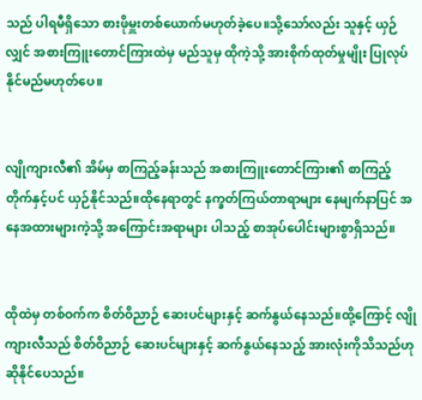သည် ပါရမီရှိသော စားဖိုမှူးတစ်ယောက်မဟုတ်ခဲ့ပေ။သို့သော်လည်း သူနှင့် ယှဉ်လျှင် အစားကြူးတောင်ကြားထဲမှ မည်သူမှ ထိုကဲ့သို့ အားစိုက်ထုတ်မှုမျိုး ပြုလုပ်နိုင်မည်မဟုတ်ပေ။


လျိုကျားလီ၏ အိမ်မှ စာကြည့်ခန်းသည် အစားကြူးတောင်ကြား၏ စာကြည့်တိုက်နှင့်ပင် ယှဉ်နိုင်သည်။ထိုနေရာတွင် နက္ခတ်ကြယ်တာရာများ နေမျက်နာပြင် အနေအထားများကဲ့သို့ အကြောင်းအရာများ ပါသည့် စာအုပ်ပေါင်းများစွာရှိသည်။


ထိုထဲမှ တစ်ဝက်က စိတ်ဝိညာဉ် ဆေးပင်များနှင့် ဆက်နွယ်နေသည်။ထို့ကြောင့် လျိုကျားလီသည် စိတ်ဝိညာဉ် ဆေးပင်များနှင့် ဆက်နွယ်နေသည့် အားလုံးကိုသိသည်ဟု ဆိုနိုင်ပေသည်။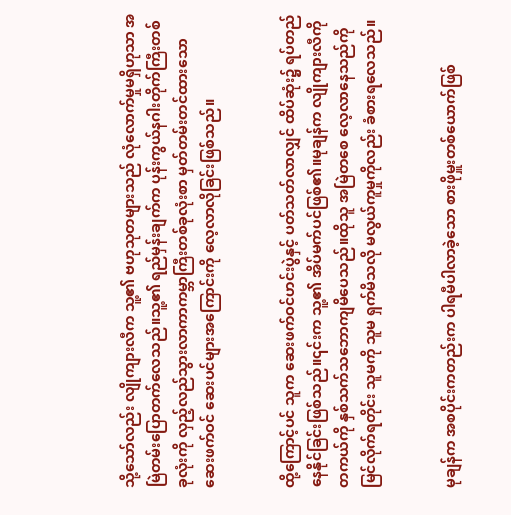သို့သော်လည်း လျိုကျားလီက သူ့၏ ဗဟုသုတများသည် လုံလောက်မှုမရှိဟုသာ အမြဲတမ်းပြောတက်လေသည်။သူ့၏ ရည်မှန်းချက်က ပုန်းကွယ်နဂါးတိုက်ကြီးတစ်ခုလုံးကို လှည့်လည်သွားလာကာကမ္ဘာကြီးတစ်ခုလုံးစာ မှတ်တမ်းတင်ထားသော ဆေးဖက်ဝင် ဆေးပင်များအကြောင်းကို လေ့လာလိုခြင်းဖြစ်သည်။


ထို့ကြောင့်ပင် သူက ဆေးဖက်ဝင်ဟင်းပွဲနှင့် ပတ်သတ်လာလျှင် ထိပ်ဆုံး၌ ရပ်တည်နေနိုင်ခြင်းဖြစ်သည်။၎င်းက သူ့၏ အိပ်မက်ပင်ဖြစ်၏။မုချန်က လျိုကျားလီကို တကယ်ကို နှစ်သက်သဘောကျမိပေသည်။ထိုသူ အမြဲတစေ လေ့လာနေသည်ကို မြင်လိုက်ရတိုင်း သူမကို သူမ ရှက်မိသလို မလွယ်ကူမှုကိုလည်း ခံစားရလေသည်။


မုချန်က အစပိုင်းကတည်းက ပါရမီပါလာခဲ့သော စားဖိုမှူးတစ်ယောက်ဖြစ်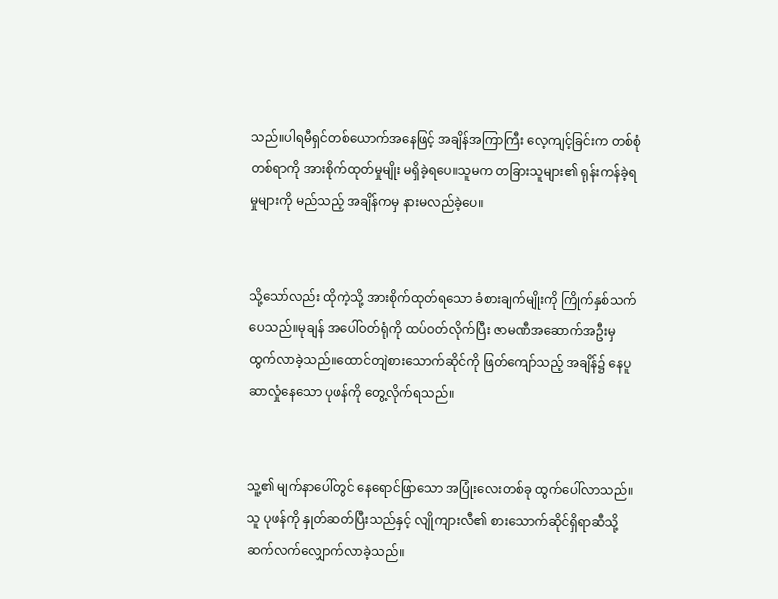သည်။ပါရမီရှင်တစ်ယောက်အနေဖြင့် အချိန်အကြာကြီး လေ့ကျင့်ခြင်းက တစ်စုံတစ်ရာကို အားစိုက်ထုတ်မှုမျိုး မရှိခဲ့ရပေ။သူမက တခြားသူများ၏ ရုန်းကန်ခဲ့ရမှုများကို မည်သည့် အချိန်ကမှ နားမလည်ခဲ့ပေ။


သို့သော်လည်း ထိုကဲ့သို့ အားစိုက်ထုတ်ရသော ခံစားချက်မျိုးကို ကြိုက်နှစ်သက်ပေသည်။မုချန် အပေါ်ဝတ်ရုံကို ထပ်ဝတ်လိုက်ပြီး ဇာမဏီအဆောက်အဦးမှ ထွက်လာခဲ့သည်။ထောင်တျဲစားသောက်ဆိုင်ကို ဖြတ်ကျော်သည့် အချိန်၌ နေပူဆာလှုံနေသော ပုဖန်ကို တွေ့လိုက်ရသည်။


သူ့၏ မျက်နာပေါ်တွင် နေရောင်ဖြာသော အပြုံးလေးတစ်ခု ထွက်ပေါ်လာသည်။သူ ပုဖန်ကို နှုတ်ဆတ်ပြီးသည်နှင့် လျိုကျားလီ၏ စားသောက်ဆိုင်ရှိရာဆီသို့ ဆက်လက်လျှောက်လာခဲ့သည်။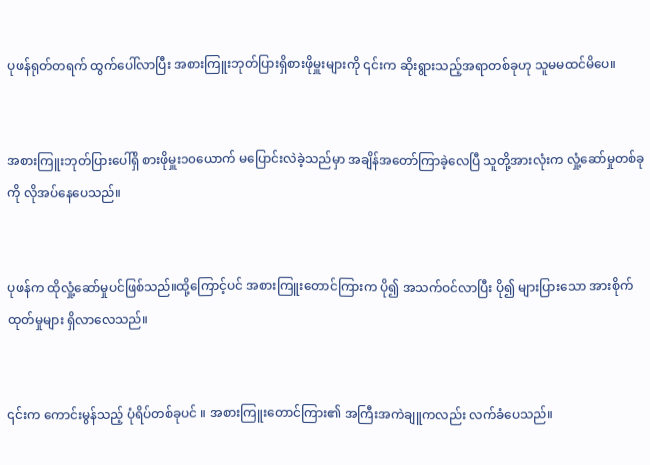ပုဖန်ရုတ်တရက် ထွက်ပေါ်လာပြီး အစားကြူးဘုတ်ပြားရှိစားဖိုမှူးများကို ၎င်းက ဆိုးရွားသည့်အရာတစ်ခုဟု သူမမထင်မိပေ။


အစားကြူးဘုတ်ပြားပေါ်ရှိ စားဖိုမှူး၁၀ယောက် မပြောင်းလဲခဲ့သည်မှာ အချိန်အတော်ကြာခဲ့လေပြီ သူတို့အားလုံးက လှုံ့ဆော်မှုတစ်ခုကို လိုအပ်နေပေသည်။


ပုဖန်က ထိုလှုံ့ဆော်မှုပင်ဖြစ်သည်။ထို့ကြောင့်ပင် အစားကြူးတောင်ကြားက ပို၍ အသက်ဝင်လာပြီး ပို၍ များပြားသော အားစိုက်ထုတ်မှုများ ရှိလာလေသည်။


၎င်းက ကောင်းမွန်သည့် ပုံရိပ်တစ်ခုပင် ။ အစားကြူးတောင်ကြား၏ အကြီးအကဲချူကလည်း လက်ခံပေသည်။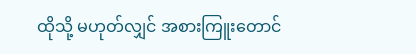ထိုသို့ မဟုတ်လျှင် အစားကြူးတောင်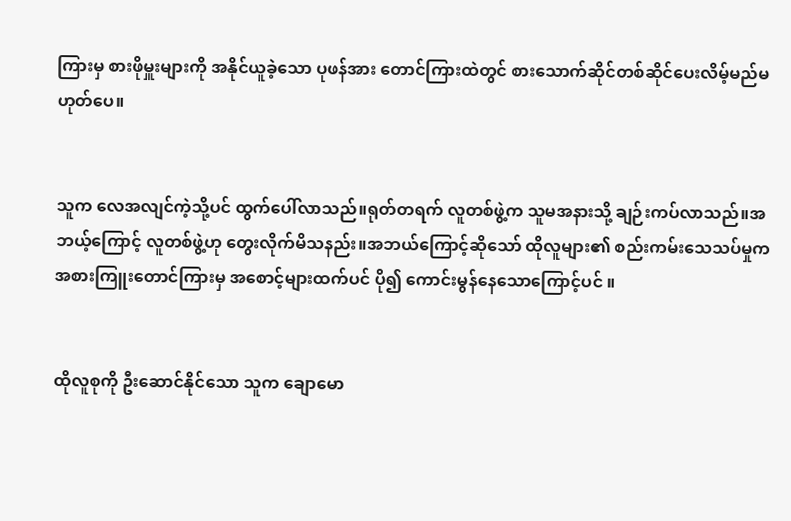ကြားမှ စားဖိုမှူးများကို အနိုင်ယူခဲ့သော ပုဖန်အား တောင်ကြားထဲတွင် စားသောက်ဆိုင်တစ်ဆိုင်ပေးလိမ့်မည်မဟုတ်ပေ။


သူက လေအလျင်ကဲ့သို့ပင် ထွက်ပေါ်လာသည်။ရုတ်တရက် လူတစ်ဖွဲ့က သူမအနားသို့ ချဉ်းကပ်လာသည်။အဘယ့်ကြောင့် လူတစ်ဖွဲ့ဟု တွေးလိုက်မိသနည်း။အဘယ်ကြောင့်ဆိုသော် ထိုလူများ၏ စည်းကမ်းသေသပ်မှုက အစားကြူးတောင်ကြားမှ အစောင့်များထက်ပင် ပို၍ ကောင်းမွန်နေသောကြောင့်ပင် ။


ထိုလူစုကို ဦးဆောင်နိုင်သော သူက ချောမော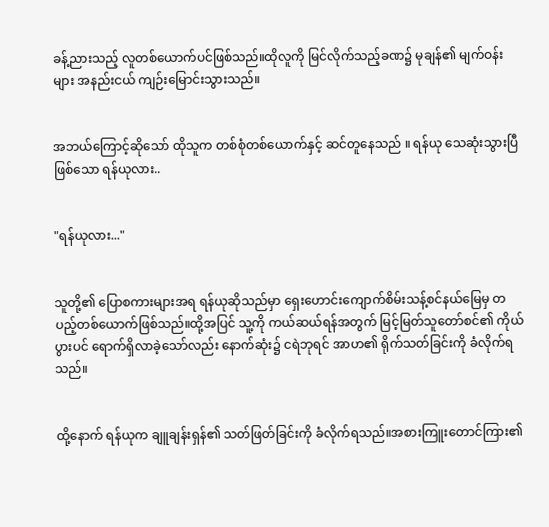ခန့်ညားသည့် လူတစ်ယောက်ပင်ဖြစ်သည်။ထိုလူကို မြင်လိုက်သည့်ခဏ၌ မုချန်၏ မျက်ဝန်းများ အနည်းငယ် ကျဉ်းမြောင်းသွားသည်။


အဘယ်ကြောင့်ဆိုသော် ထိုသူက တစ်စုံတစ်ယောက်နှင့် ဆင်တူနေသည် ။ ရန်ယု သေဆုံးသွားပြီ ဖြစ်သော ရန်ယုလား..


"ရန်ယုလား..."


သူတို့၏ ပြောစကားများအရ ရန်ယုဆိုသည်မှာ ရှေးဟောင်းကျောက်စိမ်းသန့်စင်နယ်မြေမှ တပည့်တစ်ယောက်ဖြစ်သည်။ထို့အပြင် သူ့ကို ကယ်ဆယ်ရန်အတွက် မြင့်မြတ်သူတော်စင်၏ ကိုယ်ပွားပင် ရောက်ရှိလာခဲ့သော်လည်း နောက်ဆုံး၌ ငရဲဘုရင် အာဟ၏ ရိုက်သတ်ခြင်းကို ခံလိုက်ရသည်။


ထို့နောက် ရန်ယုက ချူချန်းရှန်၏ သတ်ဖြတ်ခြင်းကို ခံလိုက်ရသည်။အစားကြူးတောင်ကြား၏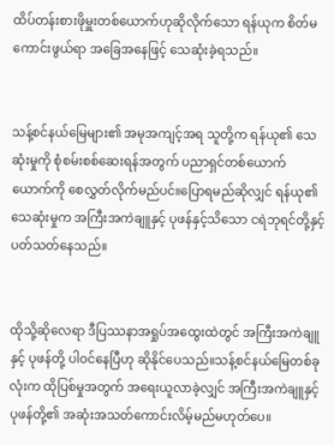ထိပ်တန်းစားဖိုမှူးတစ်ယောက်ဟုဆိုလိုက်သော ရန်ယုက စိတ်မကောင်းဖွယ်ရာ အခြေအနေဖြင့် သေဆုံးခဲ့ရသည်။


သန့်စင်နယ်မြေများ၏ အမုအကျင့်အရ သူတို့က ရန်ယု၏ သေဆုံးမှုကို စုံစမ်းစစ်ဆေးရန်အတွက် ပညာရှင်တစ်ယောက်ယောက်ကို စေလွှတ်လိုက်မည်ပင်။ပြောရမည်ဆိုလျှင် ရန်ယု၏ သေဆုံးမှုက အကြီးအကဲချူနှင့် ပုဖန်နှင့်သိသော ငရဲဘုရင်တို့နှင့် ပတ်သတ်နေသည်။


ထိုသို့ဆိုလေရာ ဒီပြဿနာအရှုပ်အထွေးထဲတွင် အကြီးအကဲချူနှင့် ပုဖန်တို့ ပါဝင်နေပြီဟု ဆိုနိုင်ပေသည်။သန့်စင်နယ်မြေတစ်ခုလုံးက ထိုပြစ်မှုအတွက် အရေးယူလာခဲ့လျှင် အကြီးအကဲချူနှင့် ပုဖန်တို့၏ အဆုံးအသတ်ကောင်းလိမ့်မည်မဟုတ်ပေ။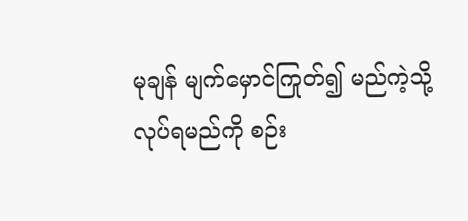မုချန် မျက်မှောင်ကြုတ်၍ မည်ကဲ့သို့ လုပ်ရမည်ကို စဉ်း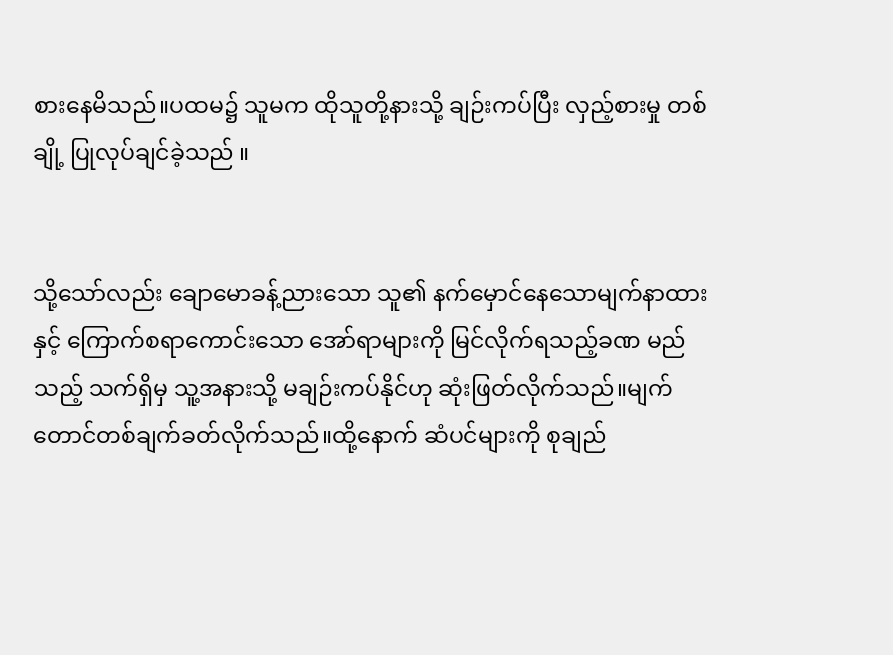စားနေမိသည်။ပထမ၌ သူမက ထိုသူတို့နားသို့ ချဉ်းကပ်ပြီး လှည့်စားမှု တစ်ချို့ ပြုလုပ်ချင်ခဲ့သည် ။


သို့သော်လည်း ချောမောခန့်ညားသော သူ၏ နက်မှောင်နေသောမျက်နာထားနှင့် ကြောက်စရာကောင်းသော အော်ရာများကို မြင်လိုက်ရသည့်ခဏ မည်သည့် သက်ရှိမှ သူ့အနားသို့ မချဉ်းကပ်နိုင်ဟု ဆုံးဖြတ်လိုက်သည်။မျက်တောင်တစ်ချက်ခတ်လိုက်သည်။ထို့နောက် ဆံပင်များကို စုချည်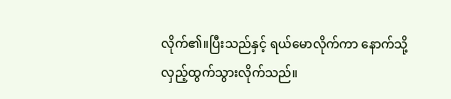လိုက်၏။ပြီးသည်နှင့် ရယ်မောလိုက်ကာ နောက်သို့ လှည့်ထွက်သွားလိုက်သည်။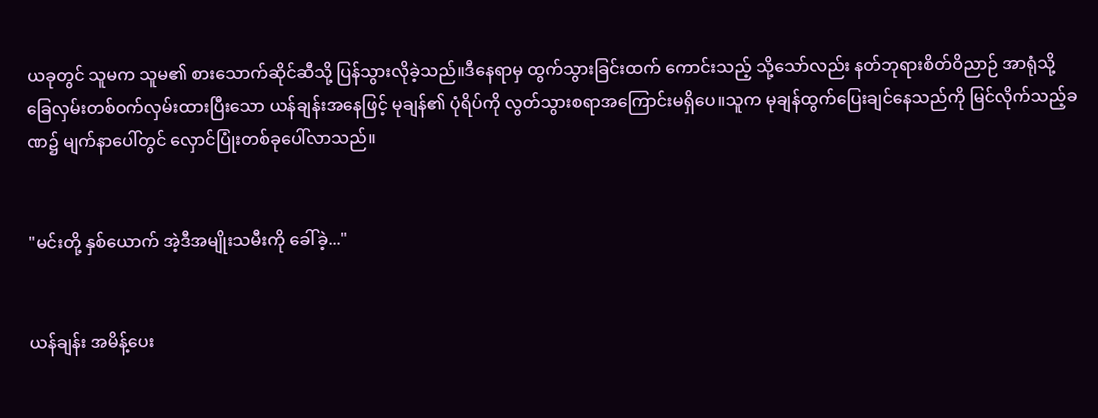ယခုတွင် သူမက သူမ၏ စားသောက်ဆိုင်ဆီသို့ ပြန်သွားလိုခဲ့သည်။ဒီနေရာမှ ထွက်သွားခြင်းထက် ကောင်းသည့် သို့သော်လည်း နတ်ဘုရားစိတ်ဝိညာဉ် အာရုံသို့ ခြေလှမ်းတစ်ဝက်လှမ်းထားပြီးသော ယန်ချန်းအနေဖြင့် မုချန်၏ ပုံရိပ်ကို လွတ်သွားစရာအကြောင်းမရှိပေ။သူက မုချန်ထွက်ပြေးချင်နေသည်ကို မြင်လိုက်သည့်ခဏ၌ မျက်နာပေါ်တွင် လှောင်ပြုံးတစ်ခုပေါ်လာသည်။


"မင်းတို့ နှစ်ယောက် အဲ့ဒီအမျိုးသမီးကို ခေါ်ခဲ့..."


ယန်ချန်း အမိန့်ပေး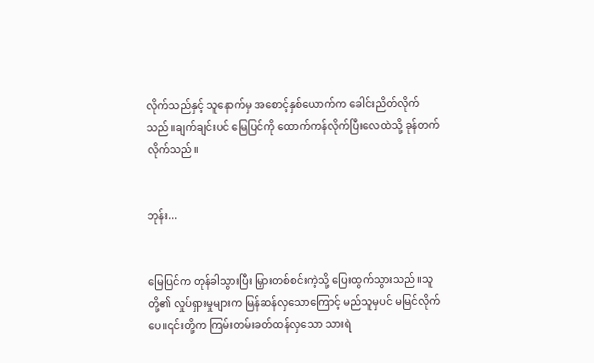လိုက်သည်နှင့် သူနောက်မှ အစောင့်နှစ်ယောက်က ခေါင်းညိတ်လိုက်သည်။ချက်ချင်းပင် မြေပြင်ကို ထောက်ကန်လိုက်ပြီးလေထဲသို့ ခုန်တက်လိုက်သည်။


ဘုန်း...


မြေပြင်က တုန်ခါသွားပြီး မြှားတစ်စင်းကဲ့သို့ ပြေးထွက်သွားသည်။သူတို့၏ လှုပ်ရှားမှုများက မြန်ဆန်လှသောကြောင့် မည်သူမှပင် မမြင်လိုက်ပေ။၎င်းတို့က ကြမ်းတမ်းခတ်ထန်လှသော သားရဲ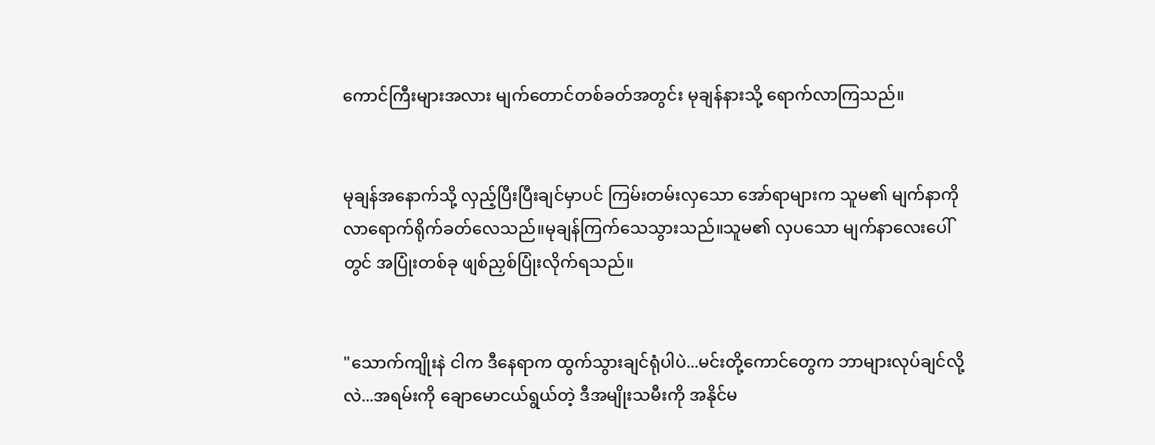ကောင်ကြီးများအလား မျက်တောင်တစ်ခတ်အတွင်း မုချန်နားသို့ ရောက်လာကြသည်။


မုချန်အနောက်သို့ လှည့်ပြီးပြီးချင်မှာပင် ကြမ်းတမ်းလှသော အော်ရာများက သူမ၏ မျက်နာကို လာရောက်ရိုက်ခတ်လေသည်။မုချန်ကြက်သေသွားသည်။သူမ၏ လှပသော မျက်နာလေးပေါ်တွင် အပြုံးတစ်ခု ဖျစ်ညှစ်ပြုံးလိုက်ရသည်။


"သောက်ကျိုးနဲ ငါက ဒီနေရာက ထွက်သွားချင်ရုံပါပဲ...မင်းတို့ကောင်တွေက ဘာများလုပ်ချင်လို့လဲ...အရမ်းကို ချောမောငယ်ရွယ်တဲ့ ဒီအမျိုးသမီးကို အနိုင်မ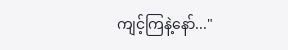ကျင့်ကြနဲ့နော်..."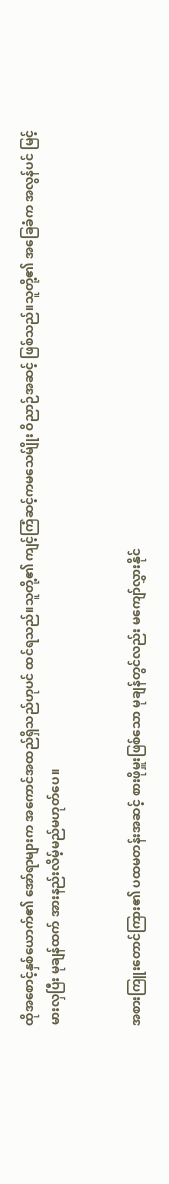ထိုအစောင့်နှစ်ယောက်၏ အော်ရာများက အကောင်အထည်ရှိသည်ဟုပင် ထင်ရသည်။သူတို့၏ ကျင့်ကြံဆင့်ကမသေမ်ျိုး ဝိညာဉ်အဆင့် ဖြစ်သည်။သူတို့၏ အခြေခံက အလွန်ပင် မြင့်မားလှပြီး မုချန်ထက် အားနည်းလိမ့်မည်မဟုတ်ပေ။


အစားကြူးတောင်ကြား၏ ပထမတန်းအဆင့် စားဖိုမှူးဖြစ်သော မုချန်တွင်လည်း မကျော်လွှားနိုင်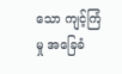သော ကျင့်ကြံမှု အခြေခံ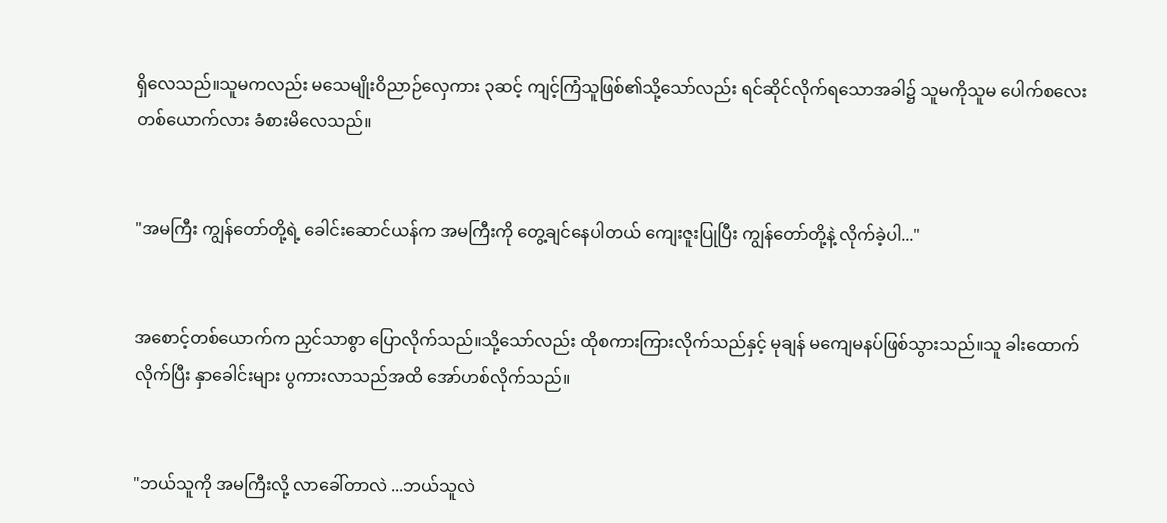ရှိလေသည်။သူမကလည်း မသေမျိုးဝိညာဉ်လှေကား ၃ဆင့် ကျင့်ကြံသူဖြစ်၏သို့သော်လည်း ရင်ဆိုင်လိုက်ရသောအခါ၌ သူမကိုသူမ ပေါက်စလေးတစ်ယောက်လား ခံစားမိလေသည်။


"အမကြီး ကျွန်တော်တို့ရဲ့ ခေါင်းဆောင်ယန်က အမကြီးကို တွေ့ချင်နေပါတယ် ကျေးဇူးပြုပြီး ကျွန်တော်တို့နဲ့ လိုက်ခဲ့ပါ..."


အစောင့်တစ်ယောက်က ညှင်သာစွာ ပြောလိုက်သည်။သို့သော်လည်း ထိုစကားကြားလိုက်သည်နှင့် မုချန် မကျေမနပ်ဖြစ်သွားသည်။သူ ခါးထောက်လိုက်ပြီး နှာခေါင်းများ ပွကားလာသည်အထိ အော်ဟစ်လိုက်သည်။


"ဘယ်သူကို အမကြီးလို့ လာခေါ်တာလဲ ...ဘယ်သူလဲ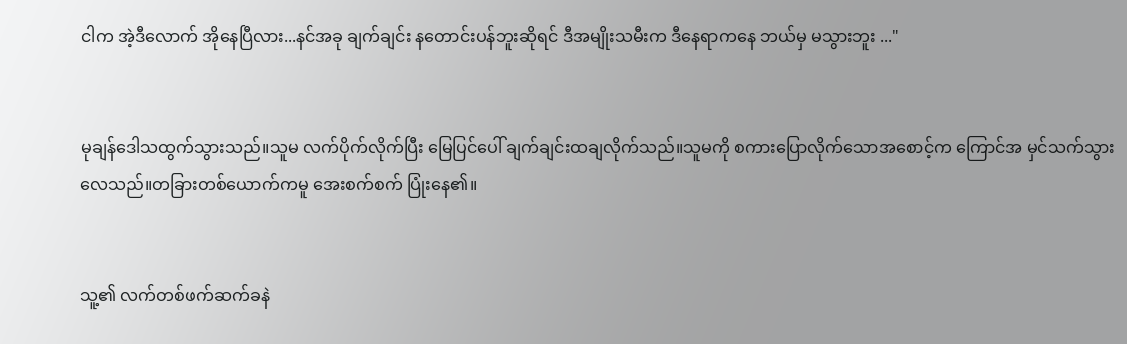ငါက အဲ့ဒီလောက် အိုနေပြီလား...နင်အခု ချက်ချင်း နတောင်းပန်ဘူးဆိုရင် ဒီအမျိုးသမီးက ဒီနေရာကနေ ဘယ်မှ မသွားဘူး ..."


မုချန်ဒေါသထွက်သွားသည်။သူမ လက်ပိုက်လိုက်ပြီး မြေပြင်ပေါ် ချက်ချင်းထချလိုက်သည်။သူမကို စကားပြောလိုက်သောအစောင့်က ကြောင်အ မှင်သက်သွားလေသည်။တခြားတစ်ယောက်ကမူ အေးစက်စက် ပြုံးနေ၏။


သူ့၏ လက်တစ်ဖက်ဆက်ခနဲ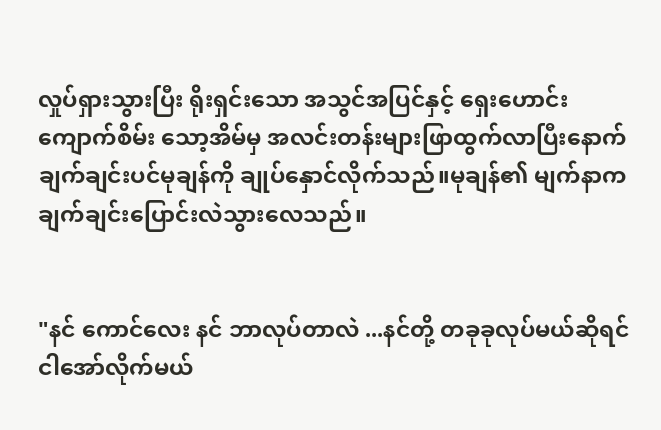လှုပ်ရှားသွားပြီး ရိုးရှင်းသော အသွင်အပြင်နှင့် ရှေးဟောင်းကျောက်စိမ်း သော့အိမ်မှ အလင်းတန်းများဖြာထွက်လာပြီးနောက် ချက်ချင်းပင်မုချန်ကို ချုပ်နှောင်လိုက်သည်။မုချန်၏ မျက်နာက ချက်ချင်းပြောင်းလဲသွားလေသည်။


"နင် ကောင်လေး နင် ဘာလုပ်တာလဲ ...နင်တို့ တခုခုလုပ်မယ်ဆိုရင် ငါအော်လိုက်မယ်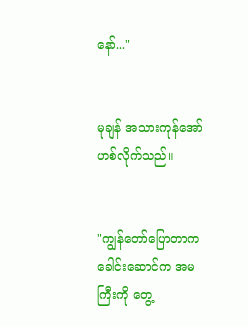နော်..."


မုချန် အသားကုန်အော်ဟစ်လိုက်သည်။


"ကျွန်တော်ပြောတာက ခေါင်းဆောင်က အမကြီးကို တွေ့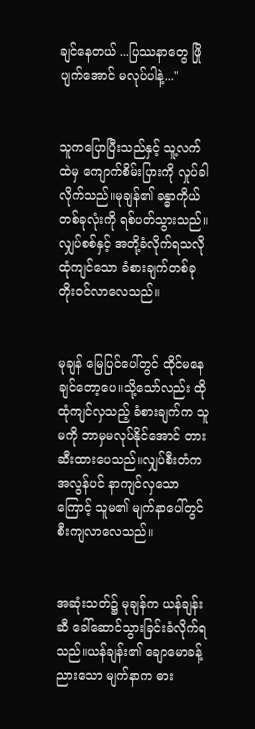ချင်နေတယ် ...ပြဿနာတွေ ဖြိုပျက်အောင် မလုပ်ပါနဲ့..."


သူကပြောပြီးသည်နှင့် သူ့လက်ထဲမှ ကျောက်စိမ်းပြားကို လှုပ်ခါလိုက်သည်။မုချန်၏ ခန္ဓာကိုယ်တစ်ခုလုံးကို ရစ်ပတ်သွားသည်။လျှပ်စစ်နှင့် အတို့ခံလိုက်ရသလို ထုံကျင်သော ခံစားချက်တစ်ခုတိုးဝင်လာလေသည်။


မုချန် မြေပြင်ပေါ်တွင် ထိုင်မနေချင်တော့ပေ။သို့သော်လည်း ထိုထုံကျင်လှသည့် ခံစားချက်က သူမကို ဘာမှမလုပ်နိုင်အောင် တားဆီးထားပေသည်။လျှပ်စီးတံက အလွန်ပင် နာကျင်လှသောကြောင့် သူမ၏ မျက်နာပေါ်တွင် စီးကျလာလေသည်။


အဆုံးသတ်၌ မုချန်က ယန်ချန်းဆီ ခေါ်ဆောင်သွားခြင်းခံလိုက်ရသည်။ယန်ချန်း၏ ချောမောခန့်ညားသော မျက်နာက ဓား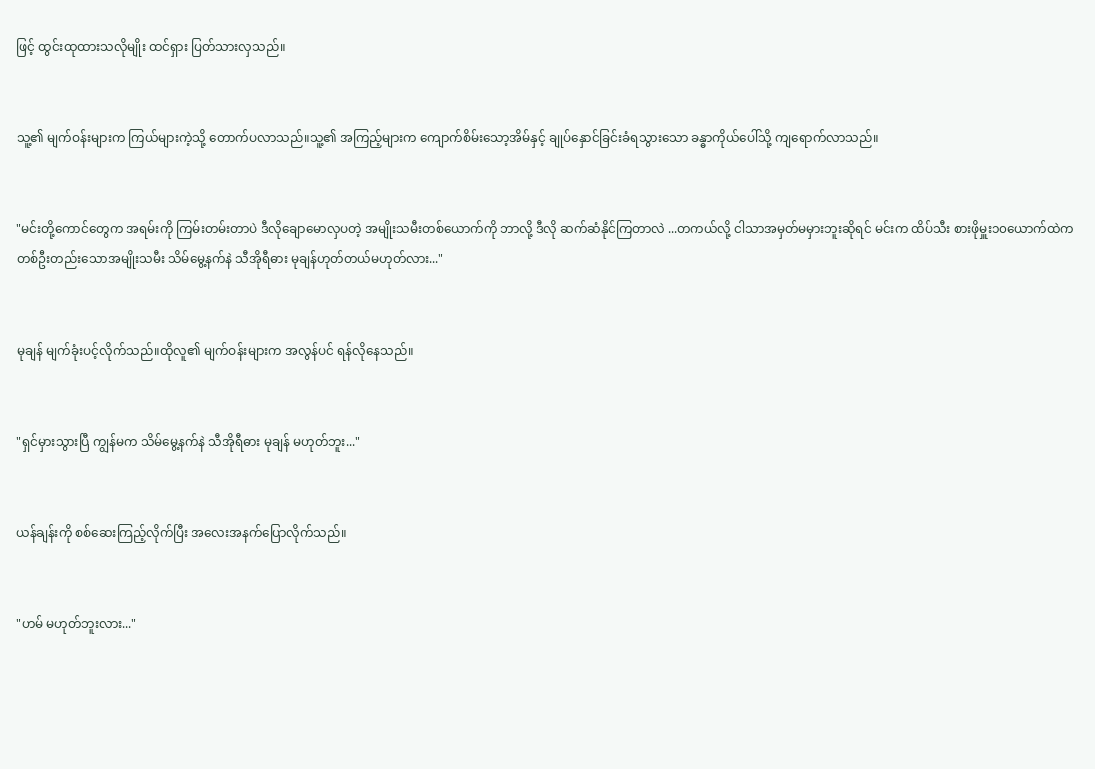ဖြင့် ထွင်းထုထားသလိုမျိုး ထင်ရှား ပြတ်သားလှသည်။


သူ့၏ မျက်ဝန်းများက ကြယ်များကဲ့သို့ တောက်ပလာသည်။သူ့၏ အကြည့်များက ကျောက်စိမ်းသော့အိမ်နှင့် ချုပ်နှောင်ခြင်းခံရသွားသော ခန္ဓာကိုယ်ပေါ်သို့ ကျရောက်လာသည်။


"မင်းတို့ကောင်တွေက အရမ်းကို ကြမ်းတမ်းတာပဲ ဒီလိုချောမောလှပတဲ့ အမျိုးသမီးတစ်ယောက်ကို ဘာလို့ ဒီလို ဆက်ဆံနိုင်ကြတာလဲ ...တကယ်လို့ ငါသာအမှတ်မမှားဘူးဆိုရင် မင်းက ထိပ်သီး စားဖိုမှူး၁၀ယောက်ထဲက တစ်ဦးတည်းသောအမျိုးသမီး သိမ်မွေ့နက်နဲ သီအိုရီဓား မုချန်ဟုတ်တယ်မဟုတ်လား..."


မုချန် မျက်ခုံးပင့်လိုက်သည်။ထိုလူ၏ မျက်ဝန်းများက အလွန်ပင် ရန်လိုနေသည်။


"ရှင်မှားသွားပြီ ကျွန်မက သိမ်မွေ့နက်နဲ သီအိုရီဓား မုချန် မဟုတ်ဘူး..."


ယန်ချန်းကို စစ်ဆေးကြည့်လိုက်ပြီး အလေးအနက်ပြောလိုက်သည်။


"ဟမ် မဟုတ်ဘူးလား..."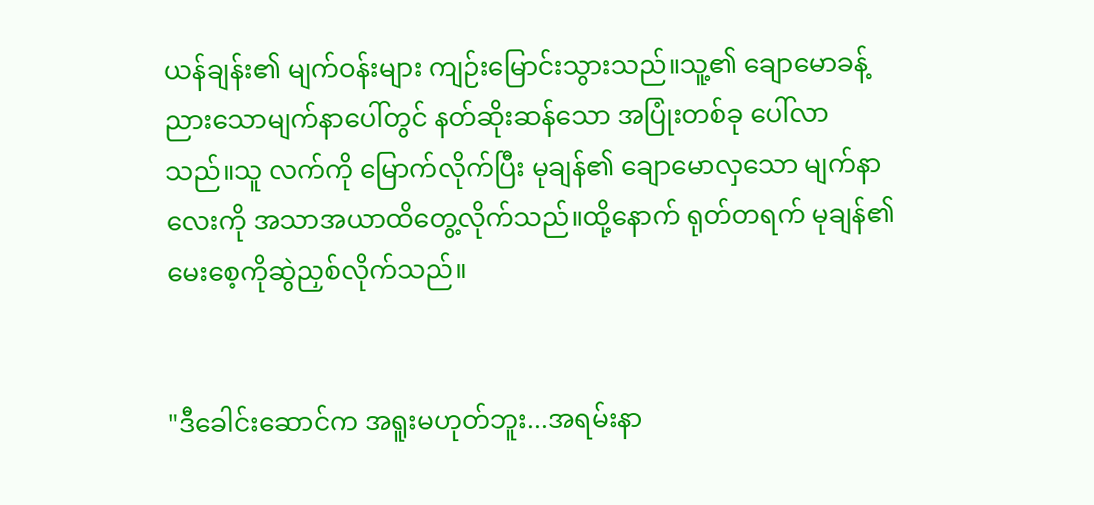ယန်ချန်း၏ မျက်ဝန်းများ ကျဉ်းမြောင်းသွားသည်။သူ့၏ ချောမောခန့်ညားသောမျက်နာပေါ်တွင် နတ်ဆိုးဆန်သော အပြုံးတစ်ခု ပေါ်လာသည်။သူ လက်ကို မြောက်လိုက်ပြီး မုချန်၏ ချောမောလှသော မျက်နာလေးကို အသာအယာထိတွေ့လိုက်သည်။ထို့နောက် ရုတ်တရက် မုချန်၏ မေးစေ့ကိုဆွဲညှစ်လိုက်သည်။


"ဒီခေါင်းဆောင်က အရူးမဟုတ်ဘူး...အရမ်းနာ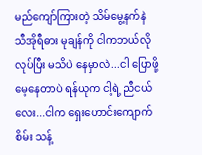မည်ကျော်ကြားတဲ့ သိမ်မွေ့နက်နဲ သီအိုရီဓား မုချန်ကို ငါကဘယ်လိုလုပ်ပြီး မသိပဲ နေမှာလဲ...ငါ ပြောဖို့ မေ့နေတာပဲ ရန်ယုက ငါ့ရဲ့ ညီငယ်လေး...ငါက ရှေးဟောင်းကျောက်စိမ်း သန့်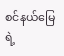စင်နယ်မြေရဲ့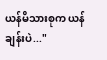ယန်မိသားစုက ယန်ချန်းပဲ..."